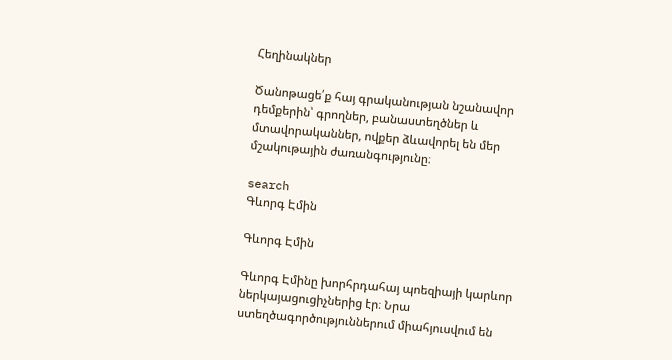Հեղինակներ

Ծանոթացե՛ք հայ գրականության նշանավոր դեմքերին՝ գրողներ, բանաստեղծներ և մտավորականներ, ովքեր ձևավորել են մեր մշակութային ժառանգությունը։

search
Գևորգ Էմին

Գևորգ Էմին

Գևորգ Էմինը խորհրդահայ պոեզիայի կարևոր ներկայացուցիչներից էր։ Նրա ստեղծագործություններում միահյուսվում են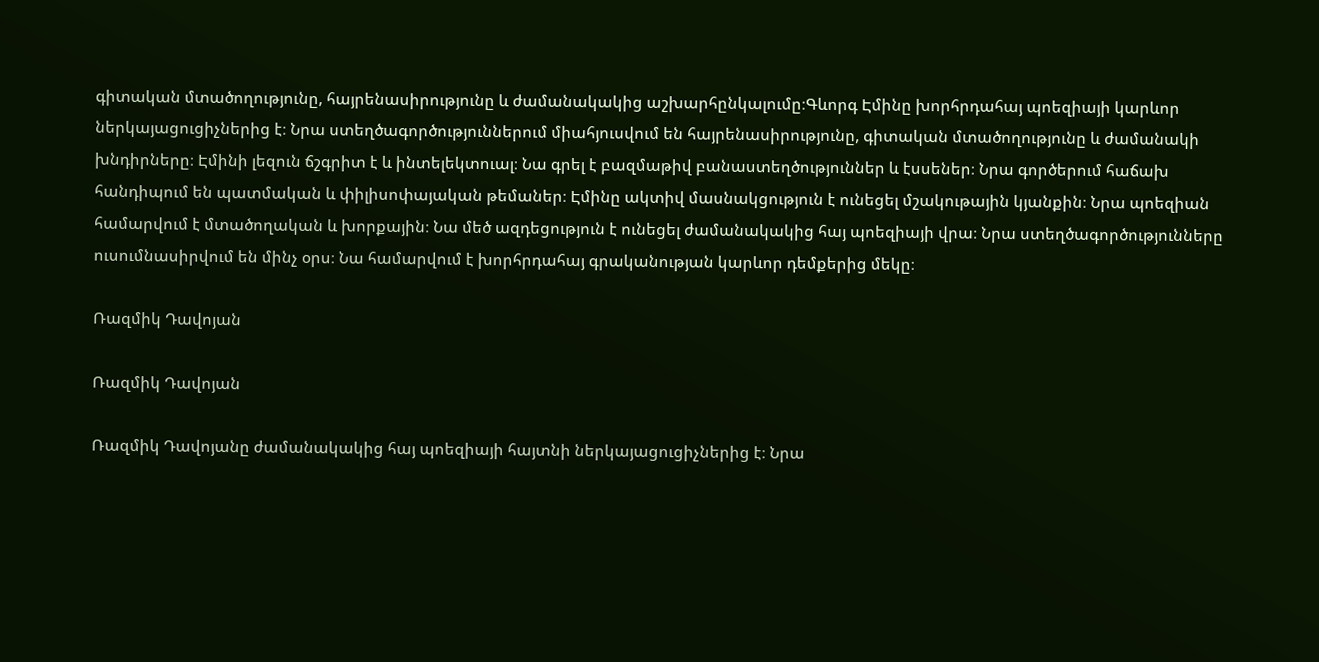գիտական մտածողությունը, հայրենասիրությունը և ժամանակակից աշխարհընկալումը։Գևորգ Էմինը խորհրդահայ պոեզիայի կարևոր ներկայացուցիչներից է։ Նրա ստեղծագործություններում միահյուսվում են հայրենասիրությունը, գիտական մտածողությունը և ժամանակի խնդիրները։ Էմինի լեզուն ճշգրիտ է և ինտելեկտուալ։ Նա գրել է բազմաթիվ բանաստեղծություններ և էսսեներ։ Նրա գործերում հաճախ հանդիպում են պատմական և փիլիսոփայական թեմաներ։ Էմինը ակտիվ մասնակցություն է ունեցել մշակութային կյանքին։ Նրա պոեզիան համարվում է մտածողական և խորքային։ Նա մեծ ազդեցություն է ունեցել ժամանակակից հայ պոեզիայի վրա։ Նրա ստեղծագործությունները ուսումնասիրվում են մինչ օրս։ Նա համարվում է խորհրդահայ գրականության կարևոր դեմքերից մեկը։

Ռազմիկ Դավոյան

Ռազմիկ Դավոյան

Ռազմիկ Դավոյանը ժամանակակից հայ պոեզիայի հայտնի ներկայացուցիչներից է։ Նրա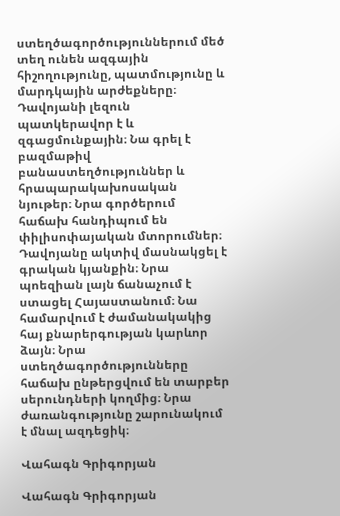ստեղծագործություններում մեծ տեղ ունեն ազգային հիշողությունը, պատմությունը և մարդկային արժեքները։ Դավոյանի լեզուն պատկերավոր է և զգացմունքային։ Նա գրել է բազմաթիվ բանաստեղծություններ և հրապարակախոսական նյութեր։ Նրա գործերում հաճախ հանդիպում են փիլիսոփայական մտորումներ։ Դավոյանը ակտիվ մասնակցել է գրական կյանքին։ Նրա պոեզիան լայն ճանաչում է ստացել Հայաստանում։ Նա համարվում է ժամանակակից հայ քնարերգության կարևոր ձայն։ Նրա ստեղծագործությունները հաճախ ընթերցվում են տարբեր սերունդների կողմից։ Նրա ժառանգությունը շարունակում է մնալ ազդեցիկ։

Վահագն Գրիգորյան

Վահագն Գրիգորյան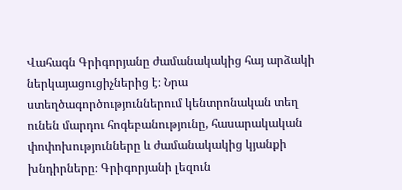Վահագն Գրիգորյանը ժամանակակից հայ արձակի ներկայացուցիչներից է։ Նրա ստեղծագործություններում կենտրոնական տեղ ունեն մարդու հոգեբանությունը, հասարակական փոփոխությունները և ժամանակակից կյանքի խնդիրները։ Գրիգորյանի լեզուն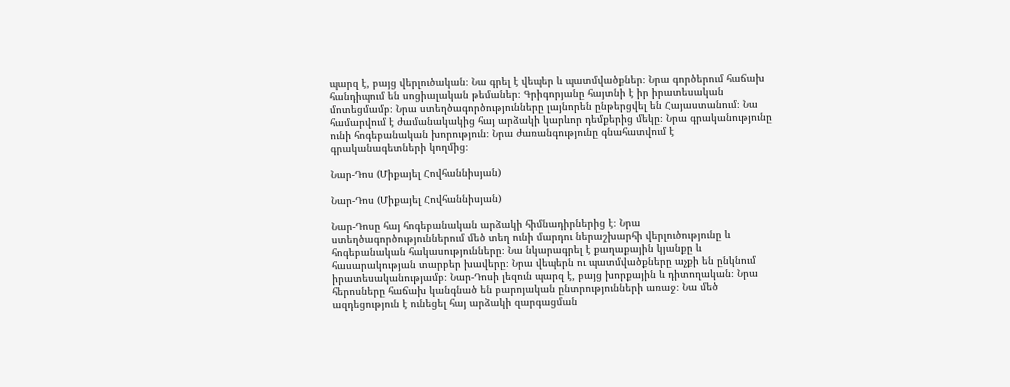պարզ է, բայց վերլուծական։ Նա գրել է վեպեր և պատմվածքներ։ Նրա գործերում հաճախ հանդիպում են սոցիալական թեմաներ։ Գրիգորյանը հայտնի է իր իրատեսական մոտեցմամբ։ Նրա ստեղծագործությունները լայնորեն ընթերցվել են Հայաստանում։ Նա համարվում է ժամանակակից հայ արձակի կարևոր դեմքերից մեկը։ Նրա գրականությունը ունի հոգեբանական խորություն։ Նրա ժառանգությունը գնահատվում է գրականագետների կողմից։

Նար-Դոս (Միքայել Հովհաննիսյան)

Նար-Դոս (Միքայել Հովհաննիսյան)

Նար-Դոսը հայ հոգեբանական արձակի հիմնադիրներից է։ Նրա ստեղծագործություններում մեծ տեղ ունի մարդու ներաշխարհի վերլուծությունը և հոգեբանական հակասությունները։ Նա նկարագրել է քաղաքային կյանքը և հասարակության տարբեր խավերը։ Նրա վեպերն ու պատմվածքները աչքի են ընկնում իրատեսականությամբ։ Նար-Դոսի լեզուն պարզ է, բայց խորքային և դիտողական։ Նրա հերոսները հաճախ կանգնած են բարոյական ընտրությունների առաջ։ Նա մեծ ազդեցություն է ունեցել հայ արձակի զարգացման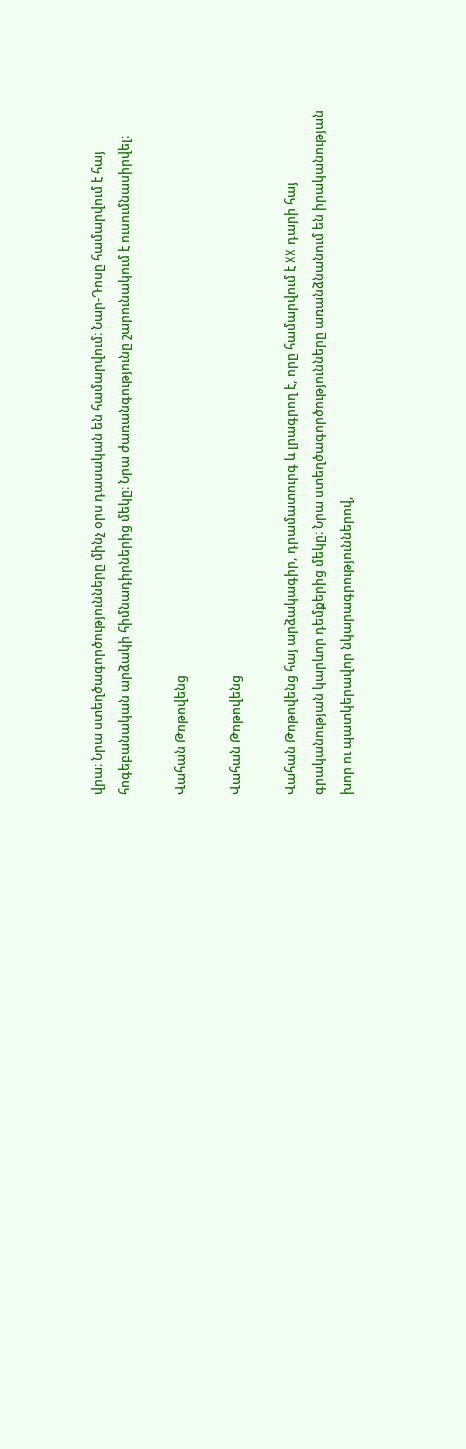վրա։ Նրա ստեղծագործությունները մինչ օրս դասական են համարվում։ Նար-Դոսը համարվում է հայ հոգեբանական արձակի հիմնադիրներից մեկը։ Նրա ժառանգությունը շարունակում է ուսումնասիրվել։

Վահան Թոթովենց

Վահան Թոթովենց

Վահան Թոթովենց հայ արձակագիր, դրամատուրգ և լրագրող է, որը համարվում է XX դարի հայ գրականության կարևոր դեմքերից մեկը։ Նրա ստեղծագործությունները առանձնանում են իրականության խոր ու պատկերավոր նկարագրություններով,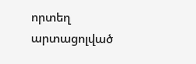որտեղ արտացոլված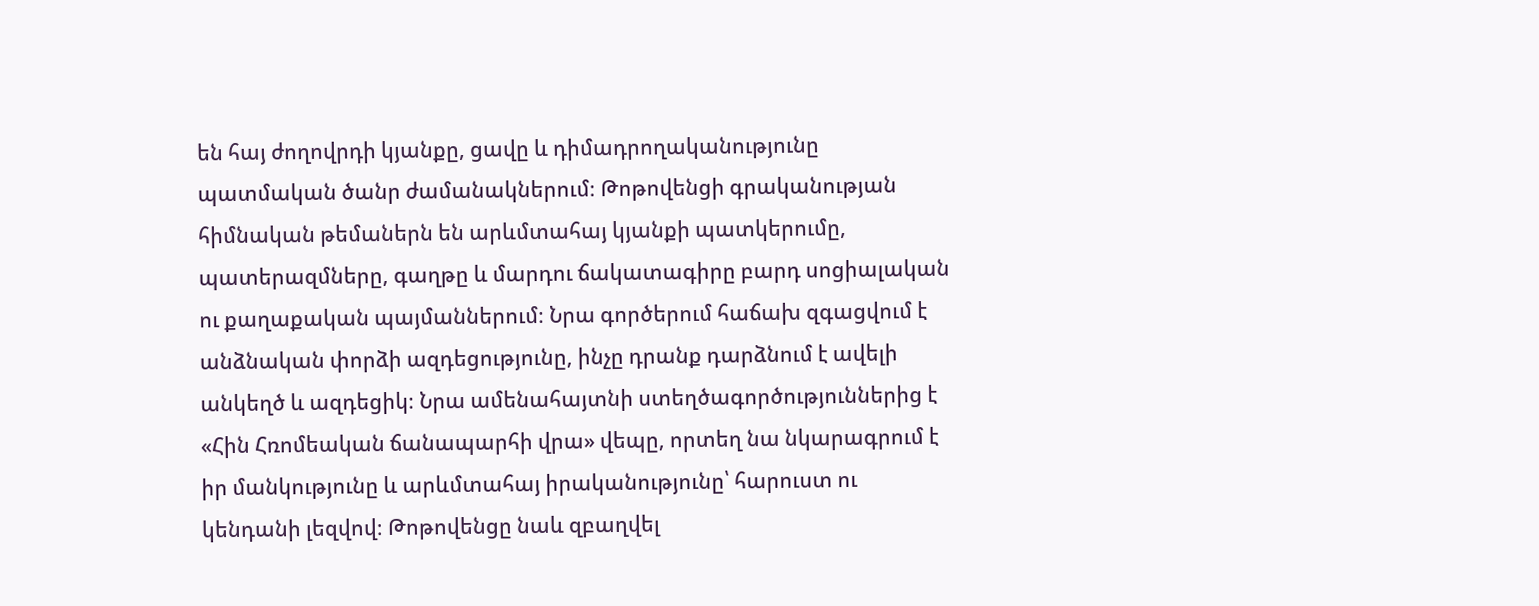են հայ ժողովրդի կյանքը, ցավը և դիմադրողականությունը պատմական ծանր ժամանակներում։ Թոթովենցի գրականության հիմնական թեմաներն են արևմտահայ կյանքի պատկերումը, պատերազմները, գաղթը և մարդու ճակատագիրը բարդ սոցիալական ու քաղաքական պայմաններում։ Նրա գործերում հաճախ զգացվում է անձնական փորձի ազդեցությունը, ինչը դրանք դարձնում է ավելի անկեղծ և ազդեցիկ։ Նրա ամենահայտնի ստեղծագործություններից է «Հին Հռոմեական ճանապարհի վրա» վեպը, որտեղ նա նկարագրում է իր մանկությունը և արևմտահայ իրականությունը՝ հարուստ ու կենդանի լեզվով։ Թոթովենցը նաև զբաղվել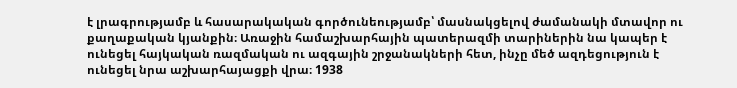է լրագրությամբ և հասարակական գործունեությամբ՝ մասնակցելով ժամանակի մտավոր ու քաղաքական կյանքին։ Առաջին համաշխարհային պատերազմի տարիներին նա կապեր է ունեցել հայկական ռազմական ու ազգային շրջանակների հետ, ինչը մեծ ազդեցություն է ունեցել նրա աշխարհայացքի վրա։ 1938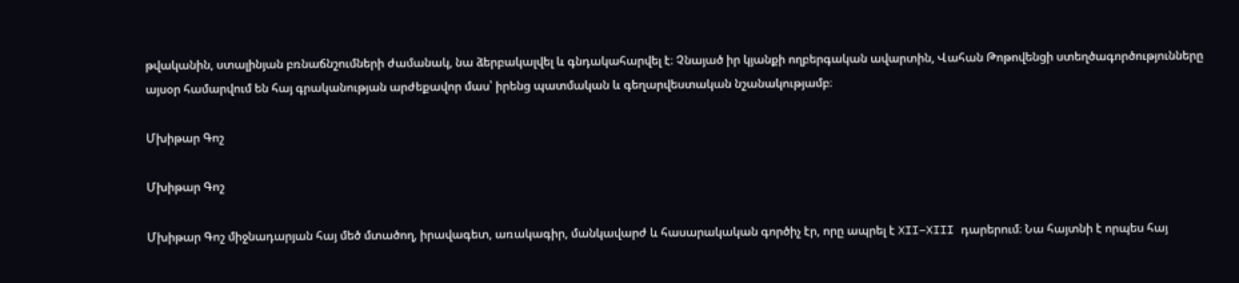թվականին, ստալինյան բռնաճնշումների ժամանակ, նա ձերբակալվել և գնդակահարվել է։ Չնայած իր կյանքի ողբերգական ավարտին, Վահան Թոթովենցի ստեղծագործությունները այսօր համարվում են հայ գրականության արժեքավոր մաս՝ իրենց պատմական և գեղարվեստական նշանակությամբ։

Մխիթար Գոշ

Մխիթար Գոշ

Մխիթար Գոշ միջնադարյան հայ մեծ մտածող, իրավագետ, առակագիր, մանկավարժ և հասարակական գործիչ էր, որը ապրել է XII–XIII դարերում։ Նա հայտնի է որպես հայ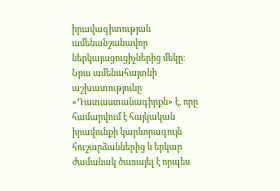իրավագիտության ամենանշանավոր ներկայացուցիչներից մեկը։ Նրա ամենահայտնի աշխատությունը «Դատաստանագիրքն» է, որը համարվում է հայկական իրավունքի կարևորագույն հուշարձաններից և երկար ժամանակ ծառայել է որպես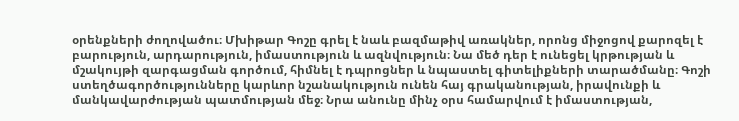օրենքների ժողովածու։ Մխիթար Գոշը գրել է նաև բազմաթիվ առակներ, որոնց միջոցով քարոզել է բարություն, արդարություն, իմաստություն և ազնվություն։ Նա մեծ դեր է ունեցել կրթության և մշակույթի զարգացման գործում, հիմնել է դպրոցներ և նպաստել գիտելիքների տարածմանը։ Գոշի ստեղծագործությունները կարևոր նշանակություն ունեն հայ գրականության, իրավունքի և մանկավարժության պատմության մեջ։ Նրա անունը մինչ օրս համարվում է իմաստության,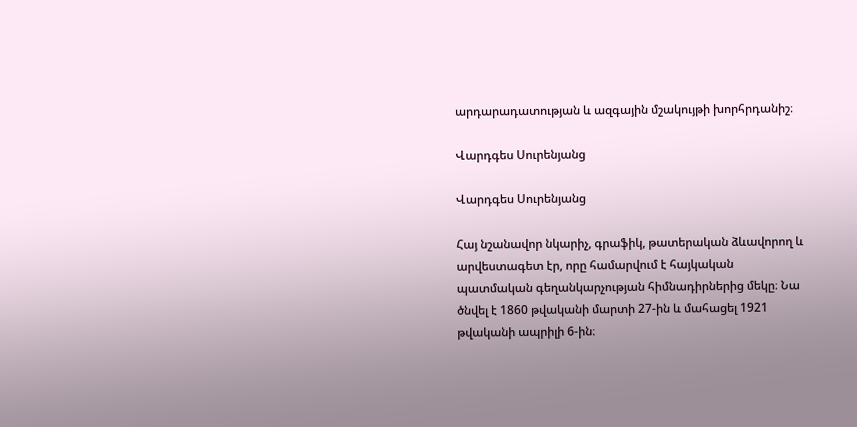արդարադատության և ազգային մշակույթի խորհրդանիշ։

Վարդգես Սուրենյանց

Վարդգես Սուրենյանց

Հայ նշանավոր նկարիչ, գրաֆիկ, թատերական ձևավորող և արվեստագետ էր, որը համարվում է հայկական պատմական գեղանկարչության հիմնադիրներից մեկը։ Նա ծնվել է 1860 թվականի մարտի 27-ին և մահացել 1921 թվականի ապրիլի 6-ին։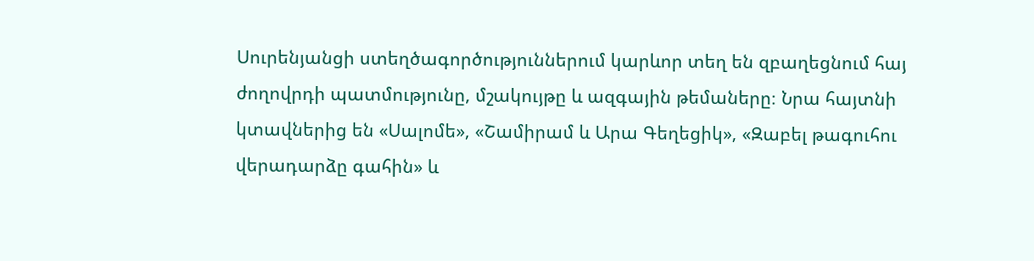Սուրենյանցի ստեղծագործություններում կարևոր տեղ են զբաղեցնում հայ ժողովրդի պատմությունը, մշակույթը և ազգային թեմաները։ Նրա հայտնի կտավներից են «Սալոմե», «Շամիրամ և Արա Գեղեցիկ», «Զաբել թագուհու վերադարձը գահին» և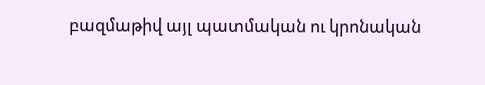բազմաթիվ այլ պատմական ու կրոնական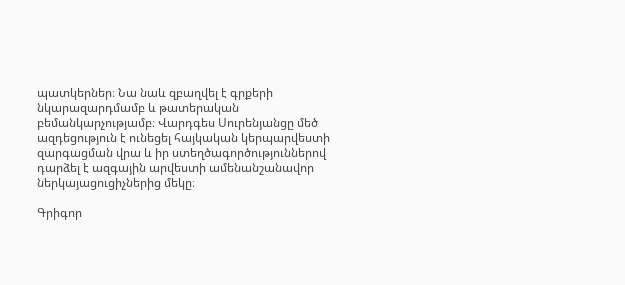պատկերներ։ Նա նաև զբաղվել է գրքերի նկարազարդմամբ և թատերական բեմանկարչությամբ։ Վարդգես Սուրենյանցը մեծ ազդեցություն է ունեցել հայկական կերպարվեստի զարգացման վրա և իր ստեղծագործություններով դարձել է ազգային արվեստի ամենանշանավոր ներկայացուցիչներից մեկը։

Գրիգոր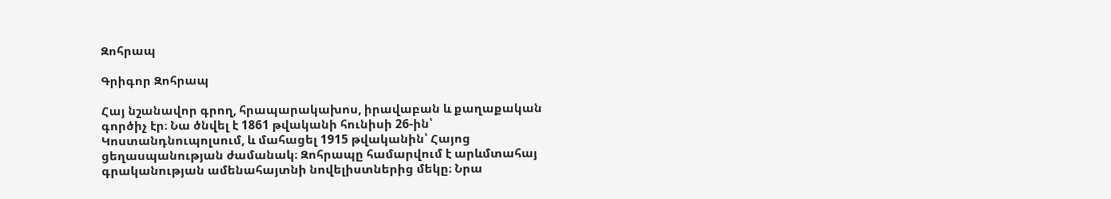Զոհրապ

Գրիգոր Զոհրապ

Հայ նշանավոր գրող, հրապարակախոս, իրավաբան և քաղաքական գործիչ էր։ Նա ծնվել է 1861 թվականի հունիսի 26-ին՝ Կոստանդնուպոլսում, և մահացել 1915 թվականին՝ Հայոց ցեղասպանության ժամանակ։ Զոհրապը համարվում է արևմտահայ գրականության ամենահայտնի նովելիստներից մեկը։ Նրա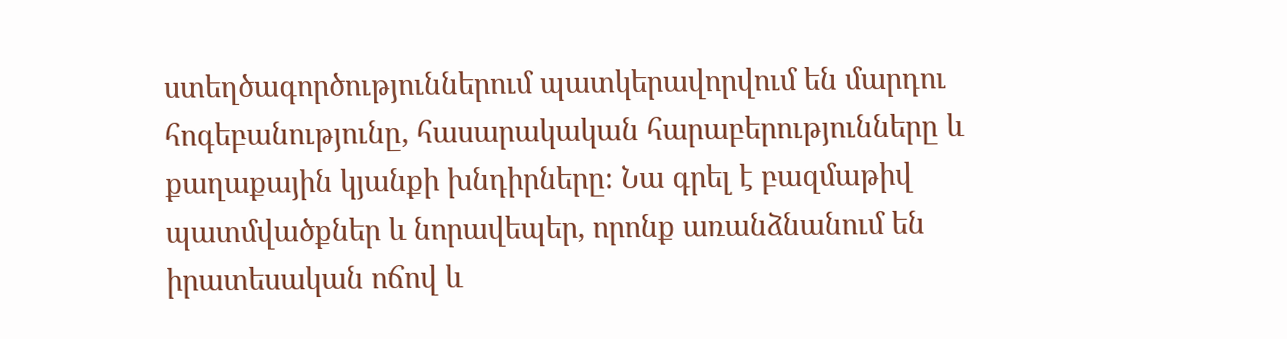ստեղծագործություններում պատկերավորվում են մարդու հոգեբանությունը, հասարակական հարաբերությունները և քաղաքային կյանքի խնդիրները։ Նա գրել է բազմաթիվ պատմվածքներ և նորավեպեր, որոնք առանձնանում են իրատեսական ոճով և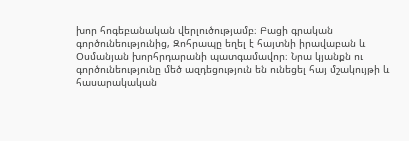խոր հոգեբանական վերլուծությամբ։ Բացի գրական գործունեությունից, Զոհրապը եղել է հայտնի իրավաբան և Օսմանյան խորհրդարանի պատգամավոր։ Նրա կյանքն ու գործունեությունը մեծ ազդեցություն են ունեցել հայ մշակույթի և հասարակական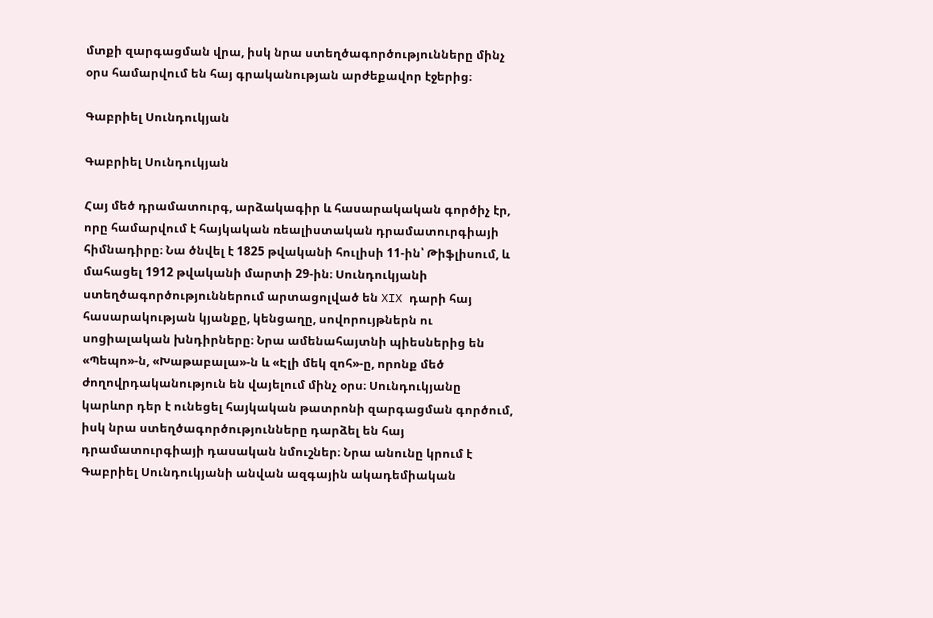մտքի զարգացման վրա, իսկ նրա ստեղծագործությունները մինչ օրս համարվում են հայ գրականության արժեքավոր էջերից։

Գաբրիել Սունդուկյան

Գաբրիել Սունդուկյան

Հայ մեծ դրամատուրգ, արձակագիր և հասարակական գործիչ էր, որը համարվում է հայկական ռեալիստական դրամատուրգիայի հիմնադիրը։ Նա ծնվել է 1825 թվականի հուլիսի 11-ին՝ Թիֆլիսում, և մահացել 1912 թվականի մարտի 29-ին։ Սունդուկյանի ստեղծագործություններում արտացոլված են XIX դարի հայ հասարակության կյանքը, կենցաղը, սովորույթներն ու սոցիալական խնդիրները։ Նրա ամենահայտնի պիեսներից են «Պեպո»-ն, «Խաթաբալա»-ն և «Էլի մեկ զոհ»-ը, որոնք մեծ ժողովրդականություն են վայելում մինչ օրս։ Սունդուկյանը կարևոր դեր է ունեցել հայկական թատրոնի զարգացման գործում, իսկ նրա ստեղծագործությունները դարձել են հայ դրամատուրգիայի դասական նմուշներ։ Նրա անունը կրում է Գաբրիել Սունդուկյանի անվան ազգային ակադեմիական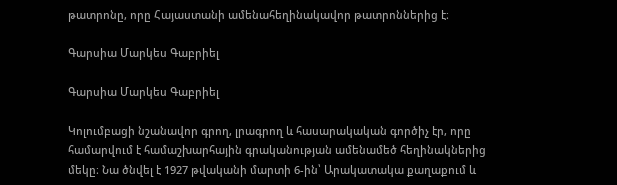թատրոնը, որը Հայաստանի ամենահեղինակավոր թատրոններից է։

Գարսիա Մարկես Գաբրիել

Գարսիա Մարկես Գաբրիել

Կոլումբացի նշանավոր գրող, լրագրող և հասարակական գործիչ էր, որը համարվում է համաշխարհային գրականության ամենամեծ հեղինակներից մեկը։ Նա ծնվել է 1927 թվականի մարտի 6-ին՝ Արակատակա քաղաքում և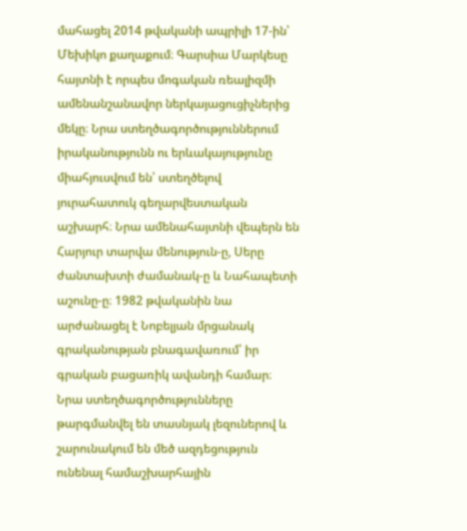մահացել 2014 թվականի ապրիլի 17-ին՝ Մեխիկո քաղաքում։ Գարսիա Մարկեսը հայտնի է որպես մոգական ռեալիզմի ամենանշանավոր ներկայացուցիչներից մեկը։ Նրա ստեղծագործություններում իրականությունն ու երևակայությունը միահյուսվում են՝ ստեղծելով յուրահատուկ գեղարվեստական աշխարհ։ Նրա ամենահայտնի վեպերն են Հարյուր տարվա մենություն-ը, Սերը ժանտախտի ժամանակ-ը և Նահապետի աշունը-ը։ 1982 թվականին նա արժանացել է Նոբելյան մրցանակ գրականության բնագավառում՝ իր գրական բացառիկ ավանդի համար։ Նրա ստեղծագործությունները թարգմանվել են տասնյակ լեզուներով և շարունակում են մեծ ազդեցություն ունենալ համաշխարհային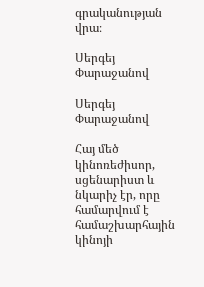գրականության վրա։

Սերգեյ Փարաջանով

Սերգեյ Փարաջանով

Հայ մեծ կինոռեժիսոր, սցենարիստ և նկարիչ էր, որը համարվում է համաշխարհային կինոյի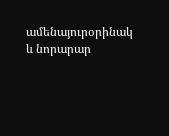ամենայուրօրինակ և նորարար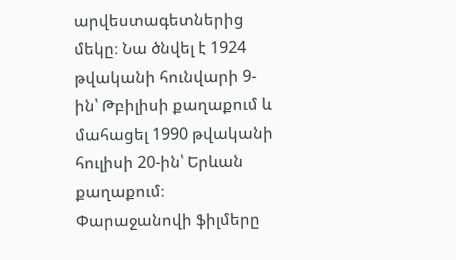արվեստագետներից մեկը։ Նա ծնվել է 1924 թվականի հունվարի 9-ին՝ Թբիլիսի քաղաքում և մահացել 1990 թվականի հուլիսի 20-ին՝ Երևան քաղաքում։ Փարաջանովի ֆիլմերը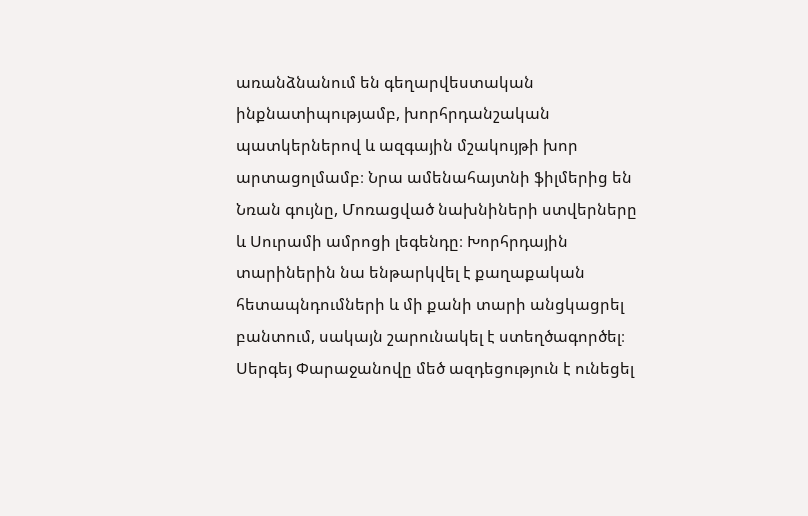առանձնանում են գեղարվեստական ինքնատիպությամբ, խորհրդանշական պատկերներով և ազգային մշակույթի խոր արտացոլմամբ։ Նրա ամենահայտնի ֆիլմերից են Նռան գույնը, Մոռացված նախնիների ստվերները և Սուրամի ամրոցի լեգենդը։ Խորհրդային տարիներին նա ենթարկվել է քաղաքական հետապնդումների և մի քանի տարի անցկացրել բանտում, սակայն շարունակել է ստեղծագործել։ Սերգեյ Փարաջանովը մեծ ազդեցություն է ունեցել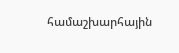համաշխարհային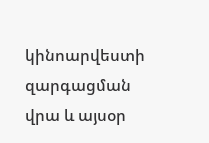կինոարվեստի զարգացման վրա և այսօր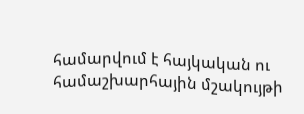համարվում է հայկական ու համաշխարհային մշակույթի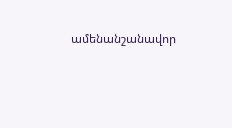ամենանշանավոր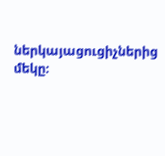ներկայացուցիչներից մեկը։